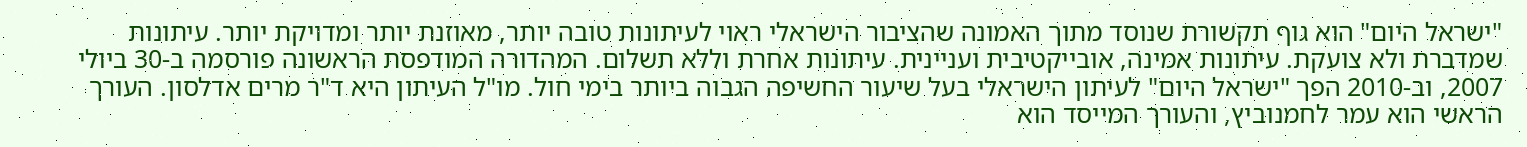"ישראל היום" הוא גוף תקשורת שנוסד מתוך האמונה שהציבור הישראלי ראוי לעיתונות טובה יותר, מאוזנת יותר ומדויקת יותר. עיתונות שמדברת ולא צועקת. עיתונות אמינה, אובייקטיבית ועניינית. עיתונות אחרת וללא תשלום. המהדורה המודפסת הראשונה פורסמה ב-30 ביולי 2007, וב-2010 הפך "ישראל היום" לעיתון הישראלי בעל שיעור החשיפה הגבוה ביותר בימי חול. מו"ל העיתון היא ד"ר מרים אדלסון. העורך הראשי הוא עמר לחמנוביץ, והעורך המייסד הוא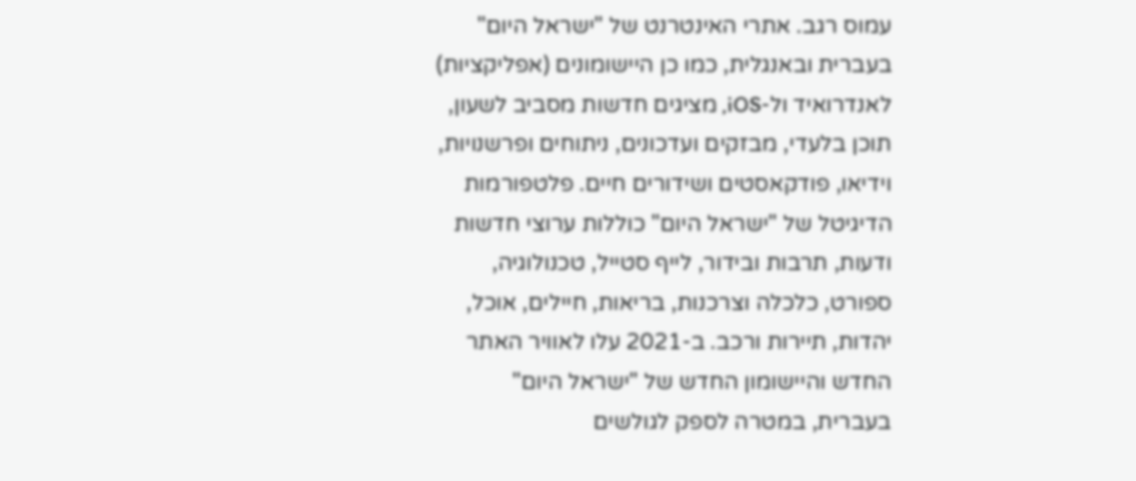עמוס רגב. אתרי האינטרנט של "ישראל היום" בעברית ובאנגלית, כמו כן היישומונים (אפליקציות) לאנדרואיד ול-iOS, מציגים חדשות מסביב לשעון, תוכן בלעדי, מבזקים ועדכונים, ניתוחים ופרשנויות, וידיאו, פודקאסטים ושידורים חיים. פלטפורמות הדיגיטל של "ישראל היום" כוללות ערוצי חדשות ודעות, תרבות ובידור, לייף סטייל, טכנולוגיה, ספורט, כלכלה וצרכנות, בריאות, חיילים, אוכל, יהדות, תיירות ורכב. ב-2021 עלו לאוויר האתר החדש והיישומון החדש של "ישראל היום" בעברית, במטרה לספק לגולשים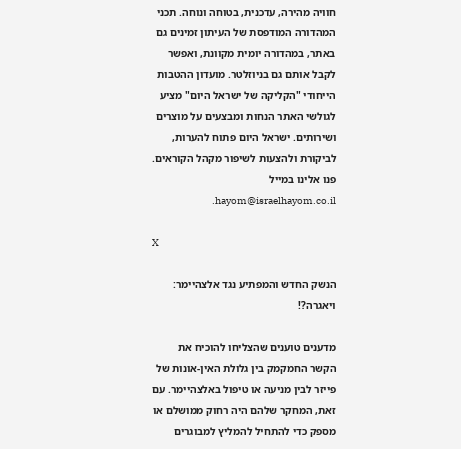חוויה מהירה, עדכנית, בטוחה ונוחה. תכני המהדורה המודפסת של העיתון זמינים גם באתר, במהדורה יומית מקוונת, ואפשר לקבל אותם גם בניוזלטר. מועדון ההטבות הייחודי "הקליקה של ישראל היום" מציע לגולשי האתר הנחות ומבצעים על מוצרים ושירותים. ישראל היום פתוח להערות, לביקורת ולהצעות לשיפור מקהל הקוראים. פנו אלינו במייל hayom@israelhayom.co.il.

X

הנשק החדש והמפתיע נגד אלצהיימר: ויאגרה?!

מדענים טוענים שהצליחו להוכיח את הקשר החמקמק בין גלולת האין-אונות של פייזר לבין מניעה או טיפול באלצהיימר. עם זאת, המחקר שלהם היה רחוק ממושלם או מספק כדי להתחיל להמליץ למבוגרים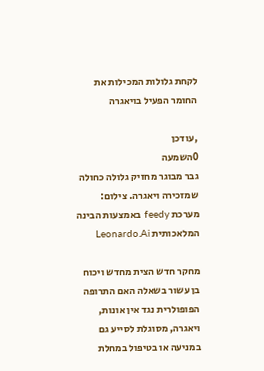לקחת גלולות המכילות את החומר הפעיל בויאגרה

,עודכן
0השמעה
גבר מבוגר מחזיק גלולה כחולה שמזכירה ויאגרה. צילום: מערכת feedy באמצעות הבינה המלאכותית Leonardo.Ai

מחקר חדש הצית מחדש ויכוח בן עשור בשאלה האם התרופה הפופולרית נגד אין אונות, ויאגרה, מסוגלת לסייע גם במניעה או בטיפול במחלת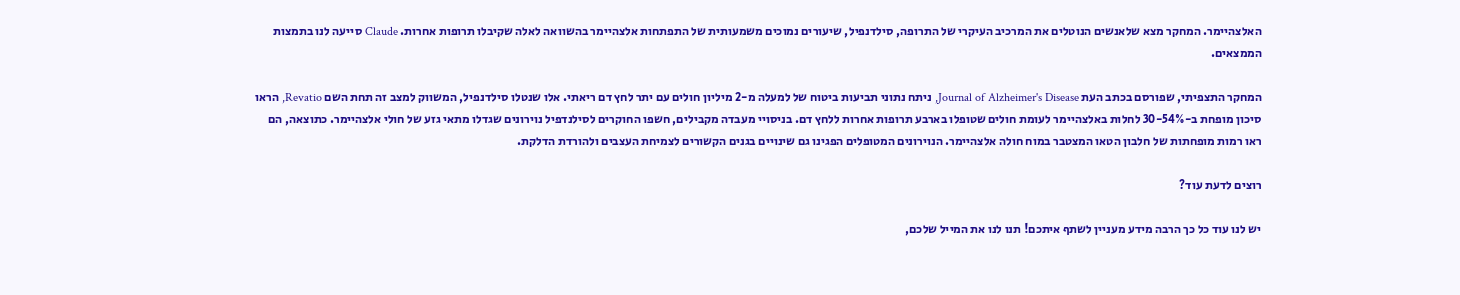האלצהיימר. המחקר מצא שלאנשים הנוטלים את המרכיב העיקרי של התרופה, סילדנפיל, שיעורים נמוכים משמעותית של התפתחות אלצהיימר בהשוואה לאלה שקיבלו תרופות אחרות. Claude סייעה לנו בתמצות הממצאים.

המחקר התצפיתי, שפורסם בכתב העת Journal of Alzheimer's Disease, ניתח נתוני תביעות ביטוח של למעלה מ-2 מיליון חולים עם יתר לחץ דם ריאתי. אלו שנטלו סילדנפיל, המשווק למצב זה תחת השם Revatio, הראו סיכון מופחת ב-30-54% לחלות באלצהיימר לעומת חולים שטופלו בארבע תרופות אחרות ללחץ דם. בניסויי מעבדה מקבילים, חשפו החוקרים לסילנדפיל נוירונים שגדלו מתאי גזע של חולי אלצהיימר. כתוצאה, הם ראו רמות מופחתות של חלבון הטאו המצטבר במוח חולה אלצהיימר. הנוירונים המטופלים הפגינו גם שינויים בגנים הקשורים לצמיחת העצבים ולהורדת הדלקת.

רוצים לדעת עוד?

יש לנו עוד כל כך הרבה מידע מעניין לשתף איתכם! תנו לנו את המייל שלכם,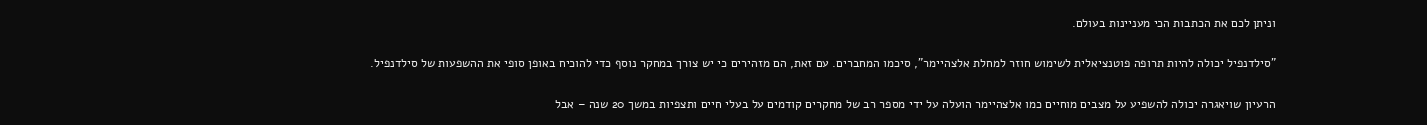וניתן לכם את הכתבות הכי מעניינות בעולם.

"סילדנפיל יכולה להיות תרופה פוטנציאלית לשימוש חוזר למחלת אלצהיימר", סיכמו המחברים. עם זאת, הם מזהירים כי יש צורך במחקר נוסף כדי להוכיח באופן סופי את ההשפעות של סילדנפיל.

הרעיון שויאגרה יכולה להשפיע על מצבים מוחיים כמו אלצהיימר הועלה על ידי מספר רב של מחקרים קודמים על בעלי חיים ותצפיות במשך 20 שנה – אבל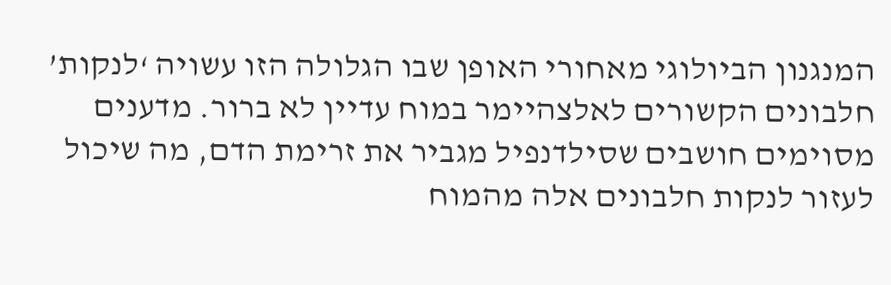המנגנון הביולוגי מאחורי האופן שבו הגלולה הזו עשויה ‘לנקות’ חלבונים הקשורים לאלצהיימר במוח עדיין לא ברור. מדענים מסוימים חושבים שסילדנפיל מגביר את זרימת הדם, מה שיכול לעזור לנקות חלבונים אלה מהמוח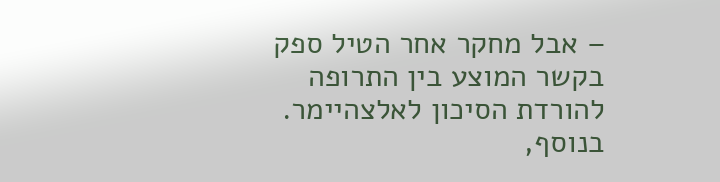– אבל מחקר אחר הטיל ספק בקשר המוצע בין התרופה להורדת הסיכון לאלצהיימר. בנוסף,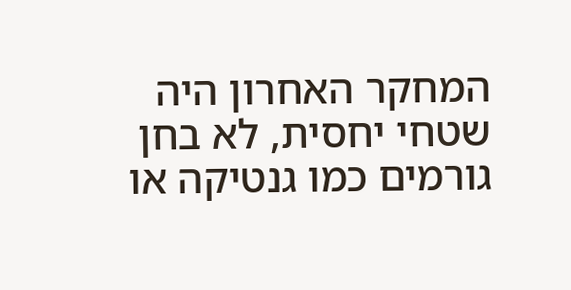המחקר האחרון היה שטחי יחסית, לא בחן גורמים כמו גנטיקה או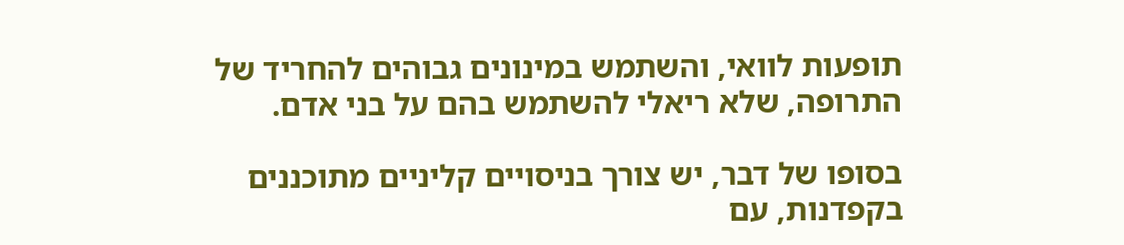תופעות לוואי, והשתמש במינונים גבוהים להחריד של התרופה, שלא ריאלי להשתמש בהם על בני אדם.

בסופו של דבר, יש צורך בניסויים קליניים מתוכננים בקפדנות, עם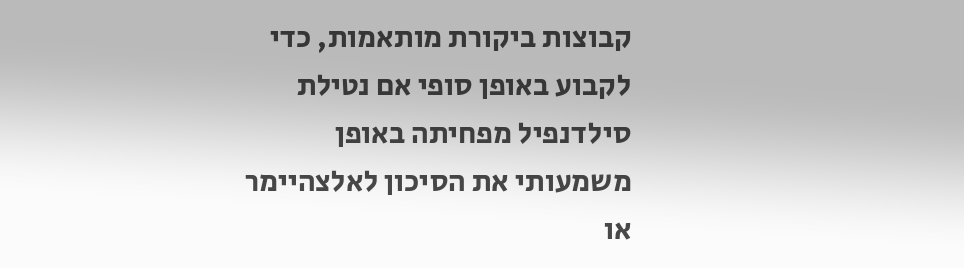קבוצות ביקורת מותאמות, כדי לקבוע באופן סופי אם נטילת סילדנפיל מפחיתה באופן משמעותי את הסיכון לאלצהיימר או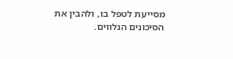מסייעת לטפל בו, ולהבין את הסיכונים הנלווים.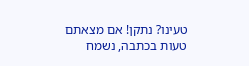טעינו? נתקן! אם מצאתם טעות בכתבה, נשמח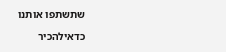שתשתפו אותנו

כדאילהכיר